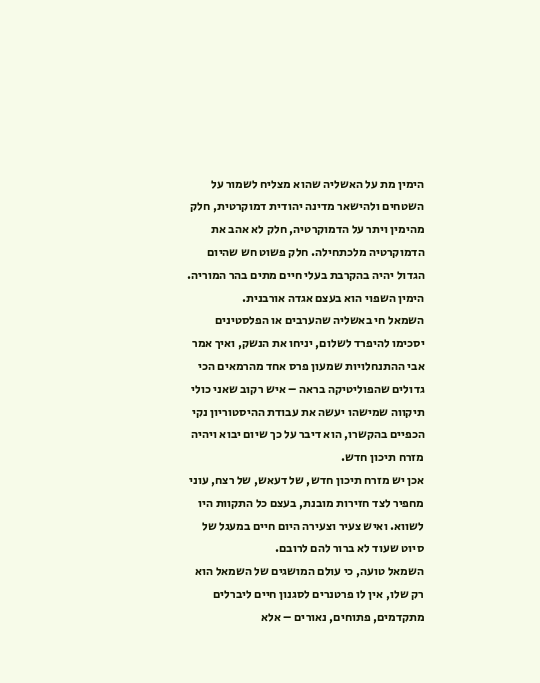הימין מת על האשליה שהוא מצליח לשמור על השטחים ולהישאר מדינה יהודית דמוקרטית, חלק מהימין ויתר על הדמוקרטיה, חלק לא אהב את הדמוקרטיה מלכתחילה. חלק פשוט חש שהיום הגדול יהיה בהקרבת בעלי חיים מתים בהר המוריה. הימין השפוי הוא בעצם אגדה אורבנית.
השמאל חי באשליה שהערבים או הפלסטינים יסכימו להיפרד לשלום, יניחו את הנשק, ואיך אמר אבי ההתנחלויות שמעון פרס אחד מהרמאים הכי גדולים שהפוליטיקה בראה – איש רקוב שאני כולי תיקווה שמישהו יעשה את עבודת ההיסטוריון נקי הכפיים בהקשרו, הוא דיבר על כך שיום יבוא ויהיה מזרח תיכון חדש.
אכן יש מזרח תיכון חדש, של דעאש, של רצח, עוני מחפיר לצד חזירות מובנת, בעצם כל התקוות היו לשווא. ואיש צעיר וצעירה היום חיים במעגל של סיוט שעוד לא ברור להם לרובם.
השמאל טועה, כי עולם המושגים של השמאל הוא רק שלו, אין לו פרטנרים לסגנון חיים ליברלים מתקדמים, פתוחים, נאורים – אלא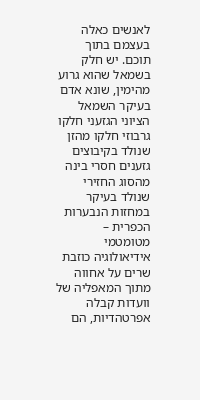לאנשים כאלה בעצמם בתוך תוכם. יש חלק בשמאל שהוא גרוע מהימין, שונא אדם בעיקר השמאל הציוני הגזעני חלקו גרבוזי חלקו מהזן שנולד בקיבוצים גזענים חסרי בינה מהסוג החזירי שנולד בעיקר במחזות הנבערות הכפרית – מטומטמי אידיאולוגיה כוזבת שרים על אחווה מתוך המאפליה של וועדות קבלה אפרטהדיות, הם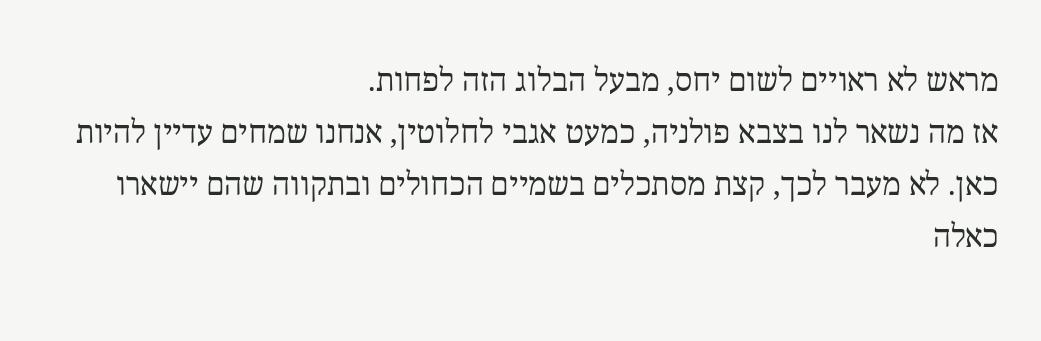מראש לא ראויים לשום יחס, מבעל הבלוג הזה לפחות.
אז מה נשאר לנו בצבא פולניה, כמעט אגבי לחלוטין, אנחנו שמחים עדיין להיות כאן. לא מעבר לכך, קצת מסתכלים בשמיים הכחולים ובתקווה שהם יישארו כאלה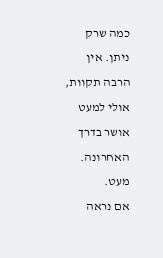כמה שרק ניתן. אין הרבה תקוות, אולי למעט אושר בדרך האחרונה. מעט.
אם נראה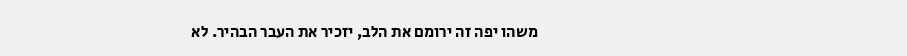משהו יפה זה ירומם את הלב, יזכיר את העבר הבהיר. לא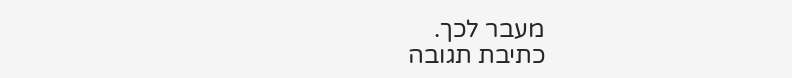מעבר לכך.
כתיבת תגובה